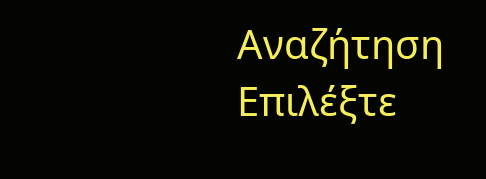Αναζήτηση
Επιλέξτε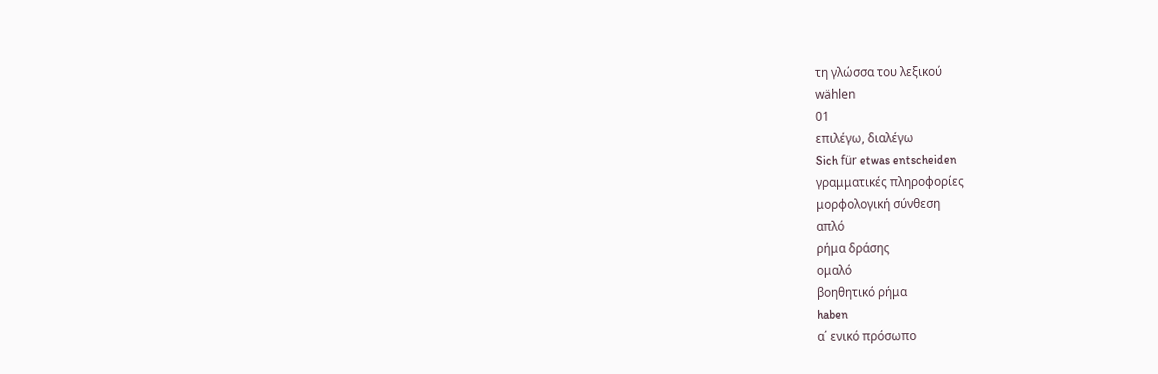τη γλώσσα του λεξικού
wählen
01
επιλέγω, διαλέγω
Sich für etwas entscheiden
γραμματικές πληροφορίες
μορφολογική σύνθεση
απλό
ρήμα δράσης
ομαλό
βοηθητικό ρήμα
haben
α΄ ενικό πρόσωπο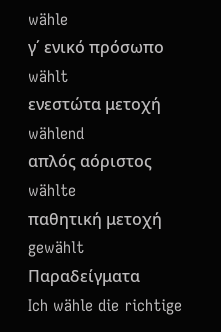wähle
γ΄ ενικό πρόσωπο
wählt
ενεστώτα μετοχή
wählend
απλός αόριστος
wählte
παθητική μετοχή
gewählt
Παραδείγματα
Ich wähle die richtige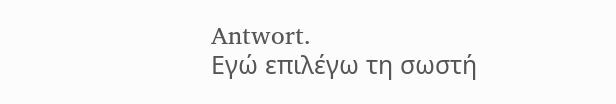Antwort.
Εγώ επιλέγω τη σωστή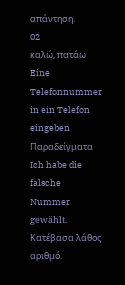απάντηση.
02
καλώ, πατάω
Eine Telefonnummer in ein Telefon eingeben
Παραδείγματα
Ich habe die falsche Nummer gewählt.
Κατέβασα λάθος αριθμό.